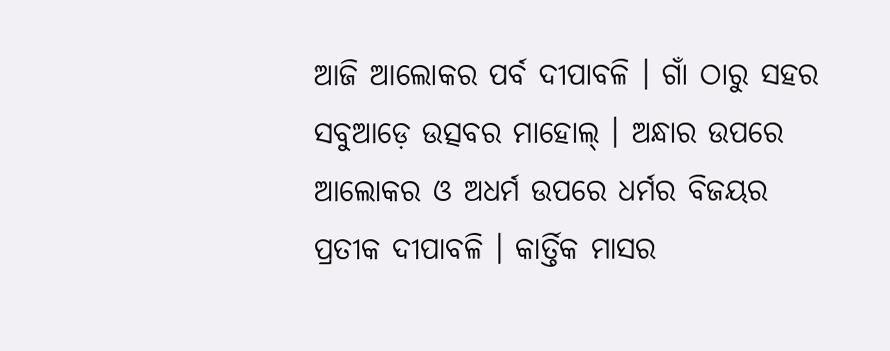ଆଜି ଆଲୋକର ପର୍ବ ଦୀପାବଳି । ଗାଁ ଠାରୁ ସହର ସବୁଆଡ଼େ ଉତ୍ସବର ମାହୋଲ୍ । ଅନ୍ଧାର ଉପରେ ଆଲୋକର ଓ ଅଧର୍ମ ଉପରେ ଧର୍ମର ବିଜୟର ପ୍ରତୀକ ଦୀପାବଳି । କାର୍ତ୍ତିକ ମାସର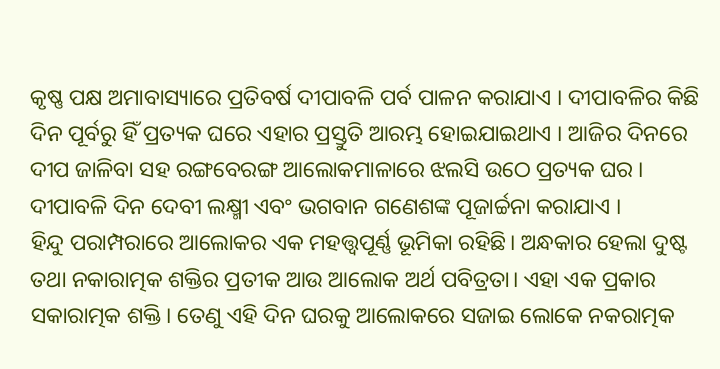କୃଷ୍ଣ ପକ୍ଷ ଅମାବାସ୍ୟାରେ ପ୍ରତିବର୍ଷ ଦୀପାବଳି ପର୍ବ ପାଳନ କରାଯାଏ । ଦୀପାବଳିର କିଛି ଦିନ ପୂର୍ବରୁ ହିଁ ପ୍ରତ୍ୟକ ଘରେ ଏହାର ପ୍ରସ୍ତୁତି ଆରମ୍ଭ ହୋଇଯାଇଥାଏ । ଆଜିର ଦିନରେ ଦୀପ ଜାଳିବା ସହ ରଙ୍ଗବେରଙ୍ଗ ଆଲୋକମାଳାରେ ଝଲସି ଉଠେ ପ୍ରତ୍ୟକ ଘର । ଦୀପାବଳି ଦିନ ଦେବୀ ଲକ୍ଷ୍ମୀ ଏବଂ ଭଗବାନ ଗଣେଶଙ୍କ ପୂଜାର୍ଚ୍ଚନା କରାଯାଏ ।
ହିନ୍ଦୁ ପରାମ୍ପରାରେ ଆଲୋକର ଏକ ମହତ୍ତ୍ୱପୂର୍ଣ୍ଣ ଭୂମିକା ରହିଛି। ଅନ୍ଧକାର ହେଲା ଦୁଷ୍ଟ ତଥା ନକାରାତ୍ମକ ଶକ୍ତିର ପ୍ରତୀକ ଆଉ ଆଲୋକ ଅର୍ଥ ପବିତ୍ରତା। ଏହା ଏକ ପ୍ରକାର ସକାରାତ୍ମକ ଶକ୍ତି। ତେଣୁ ଏହି ଦିନ ଘରକୁ ଆଲୋକରେ ସଜାଇ ଲୋକେ ନକରାତ୍ମକ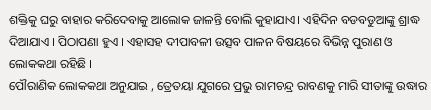ଶକ୍ତିକୁ ଘରୁ ବାହାର କରିଦେବାକୁ ଆଲୋକ ଜାଳନ୍ତି ବୋଲି କୁହାଯାଏ। ଏହିଦିନ ବଡବଡୁଆଙ୍କୁ ଶ୍ରାଦ୍ଧ ଦିଆଯାଏ । ପିଠାପଣା ହୁଏ । ଏହାସହ ଦୀପାବଳୀ ଉତ୍ସବ ପାଳନ ବିଷୟରେ ବିଭିନ୍ନ ପୁରାଣ ଓ ଲୋକକଥା ରହିଛି ।
ପୌରାଣିକ ଲୋକକଥା ଅନୁଯାଇ , ତ୍ରେତୟା ଯୁଗରେ ପ୍ରଭୁ ରାମଚନ୍ଦ୍ର ରାବଣକୁ ମାରି ସୀତାଙ୍କୁ ଉଦ୍ଧାର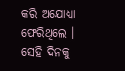କରି ଅଯୋଧ୍ୟା ଫେରିଥିଲେ । ସେହି ଦିନକୁ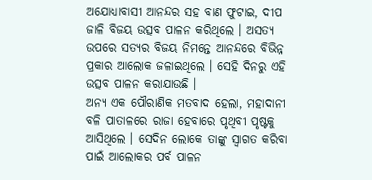ଅଯୋଧ୍ୟାବାସୀ ଆନନ୍ଦର ସହ ବାଣ ଫୁଟାଇ, ଦୀପ ଜାଳି ବିଜୟ ଉତ୍ସବ ପାଳନ କରିଥିଲେ । ଅସତ୍ୟ ଉପରେ ସତ୍ୟର ବିଜୟ ନିମନ୍ତେ ଆନନ୍ଦରେ ବିଭିନ୍ନ ପ୍ରକାର ଆଲୋକ ଜଳାଇଥିଲେ । ସେହି ଦିନରୁ ଏହି ଉତ୍ସବ ପାଳନ କରାଯାଉଛି ।
ଅନ୍ୟ ଏକ ପୌରାଣିକ ମତବାଦ ହେଲା, ମହାଦାନୀ ବଳି ପାତାଳରେ ରାଜା ହେବାରେ ପୃଥିବୀ ପୃଷ୍ଟକୁ ଆସିଥିଲେ । ସେଦିନ ଲୋକେ ତାଙ୍କୁ ସ୍ବାଗତ କରିବା ପାଇଁ ଆଲୋକର ପର୍ବ ପାଳନ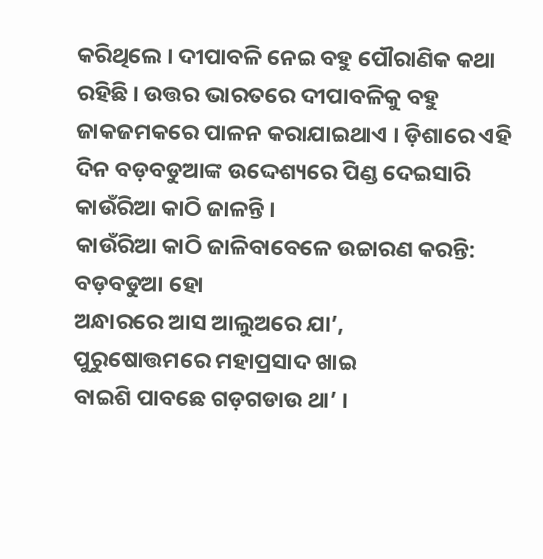କରିଥିଲେ । ଦୀପାବଳି ନେଇ ବହୁ ପୌରାଣିକ କଥା ରହିଛି । ଉତ୍ତର ଭାରତରେ ଦୀପାବଳିକୁ ବହୁ ଜାକଜମକରେ ପାଳନ କରାଯାଇଥାଏ । ଡ଼ିଶାରେ ଏହି ଦିନ ବଡ଼ବଡୁଆଙ୍କ ଉଦ୍ଦେଶ୍ୟରେ ପିଣ୍ଡ ଦେଇସାରି କାଉଁରିଆ କାଠି ଜାଳନ୍ତି ।
କାଉଁରିଆ କାଠି ଜାଳିବାବେଳେ ଉଚ୍ଚାରଣ କରନ୍ତି:
ବଡ଼ବଡୁଆ ହୋ
ଅନ୍ଧାରରେ ଆସ ଆଲୁଅରେ ଯା’,
ପୁରୁଷୋତ୍ତମରେ ମହାପ୍ରସାଦ ଖାଇ
ବାଇଶି ପାବଛେ ଗଡ଼ଗଡାଉ ଥା’ ।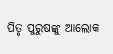ପିତୃ ପୁରୁଷଙ୍କୁ ଆଲୋକ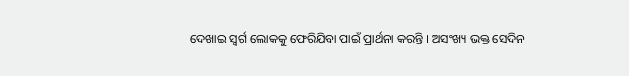ଦେଖାଇ ସ୍ୱର୍ଗ ଲୋକକୁ ଫେରିଯିବା ପାଇଁ ପ୍ରାର୍ଥନା କରନ୍ତି । ଅସଂଖ୍ୟ ଭକ୍ତ ସେଦିନ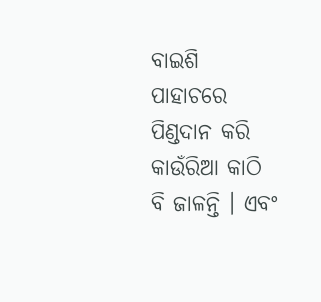ବାଇଶି ପାହାଚରେ ପିଣ୍ଡଦାନ କରି କାଉଁରିଆ କାଠି ବି ଜାଳନ୍ତି । ଏବଂ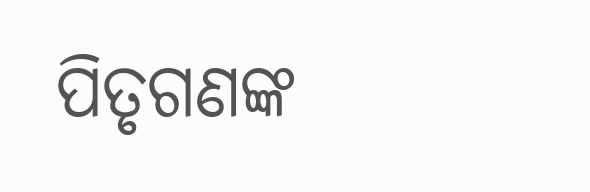ପିତୃଗଣଙ୍କ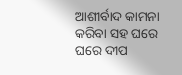ଆଶୀର୍ବାଦ କାମନା କରିବା ସହ ଘରେ ଘରେ ଦୀପ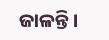ଜାଳନ୍ତି।